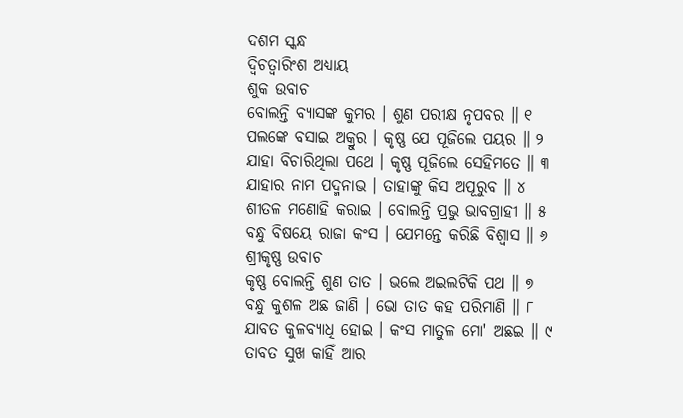ଦଶମ ସ୍କନ୍ଧ
ଦ୍ୱିଚତ୍ୱାରିଂଶ ଅଧ୍ୟାୟ
ଶୁକ ଉବାଚ
ବୋଲନ୍ତି ବ୍ୟାସଙ୍କ କୁମର । ଶୁଣ ପରୀକ୍ଷ ନୃପବର ॥ ୧
ପଲଙ୍କେ ବସାଇ ଅକ୍ରୁର । କୃଷ୍ଣ ଯେ ପୂଜିଲେ ପୟର ॥ ୨
ଯାହା ବିଚାରିଥିଲା ପଥେ । କୃଷ୍ଣ ପୂଜିଲେ ସେହିମତେ ॥ ୩
ଯାହାର ନାମ ପଦ୍ମନାଭ । ତାହାଙ୍କୁ କିସ ଅପୂରୁବ ॥ ୪
ଶୀତଳ ମଣୋହି କରାଇ । ବୋଲନ୍ତି ପ୍ରଭୁ ଭାବଗ୍ରାହୀ ॥ ୫
ବନ୍ଧୁ ବିଷୟେ ରାଜା କଂସ । ଯେମନ୍ତେ କରିଛି ବିଶ୍ୱାସ ॥ ୬
ଶ୍ରୀକୃଷ୍ଣ ଉବାଚ
କୃଷ୍ଣ ବୋଲନ୍ତି ଶୁଣ ତାତ । ଭଲେ ଅଇଲଟିକି ପଥ ॥ ୭
ବନ୍ଧୁ କୁଶଳ ଅଛ ଜାଣି । ଭୋ ତାତ କହ ପରିମାଣି ॥ ୮
ଯାବତ କୁଳବ୍ୟାଧି ହୋଇ । କଂସ ମାତୁଳ ମୋ' ଅଛଇ ॥ ୯
ତାବତ ସୁଖ କାହିଁ ଆର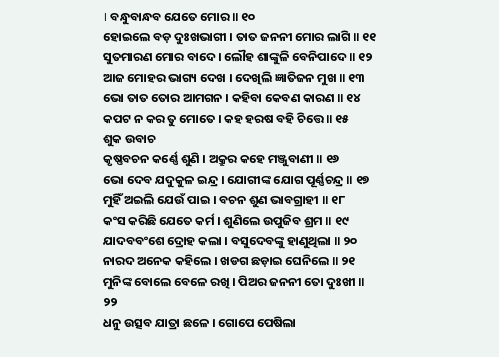। ବନ୍ଧୁବାନ୍ଧବ ଯେତେ ମୋର ॥ ୧୦
ହୋଇଲେ ବଡ଼ ଦୁଃଖଭାଗୀ । ତାତ ଜନନୀ ମୋର ଲାଗି ॥ ୧୧
ସୁତମାରଣ ମୋର ବାଦେ । ଲୌହ ଶାଙ୍କୁଳି ବେନିପାଦେ ॥ ୧୨
ଆଜ ମୋହର ଭାଗ୍ୟ ଦେଖ । ଦେଖିଲି ଜ୍ଞାତିଜନ ମୁଖ ॥ ୧୩
ଭୋ ତାତ ତୋର ଆମଗନ । କହିବା କେବଣ କାରଣ ॥ ୧୪
କପଟ ନ କର ତୁ ମୋତେ । କହ ହରଷ ବହି ଚିତ୍ତେ ॥ ୧୫
ଶୁକ ଉବାଚ
କୃଷ୍ଣବଚନ କର୍ଣ୍ଣେ ଶୁଣି । ଅକ୍ରୁର କହେ ମଞ୍ଜୁବାଣୀ ॥ ୧୬
ଭୋ ଦେବ ଯଦୁକୁଳ ଇନ୍ଦ୍ର । ଯୋଗୀଙ୍କ ଯୋଗ ପୂର୍ଣ୍ଣଚନ୍ଦ୍ର ॥ ୧୭
ମୁହିଁ ଅଇଲି ଯେଉଁ ପାଇ । ବଚନ ଶୁଣ ଭାବଗ୍ରାହୀ ॥ ୧୮
କଂସ କରିଛି ଯେତେ କର୍ମ । ଶୁଣିଲେ ଉପୁଜିବ ଶ୍ରମ ॥ ୧୯
ଯାଦବବଂଶେ ଦ୍ରୋହ କଲା । ବସୁଦେବଙ୍କୁ ହାଣୁଥିଲା ॥ ୨୦
ନାରଦ ଅନେକ କହିଲେ । ଖଡଗ ଛଡ଼ାଇ ଘେନିଲେ ॥ ୨୧
ମୁନିଙ୍କ ବୋଲେ ବେଳେ ରଖି । ପିଅର ଜନନୀ ତୋ ଦୁଃଖୀ ॥ ୨୨
ଧନୁ ଉତ୍ସବ ଯାତ୍ରା ଛଳେ । ଗୋପେ ପେଷିଲା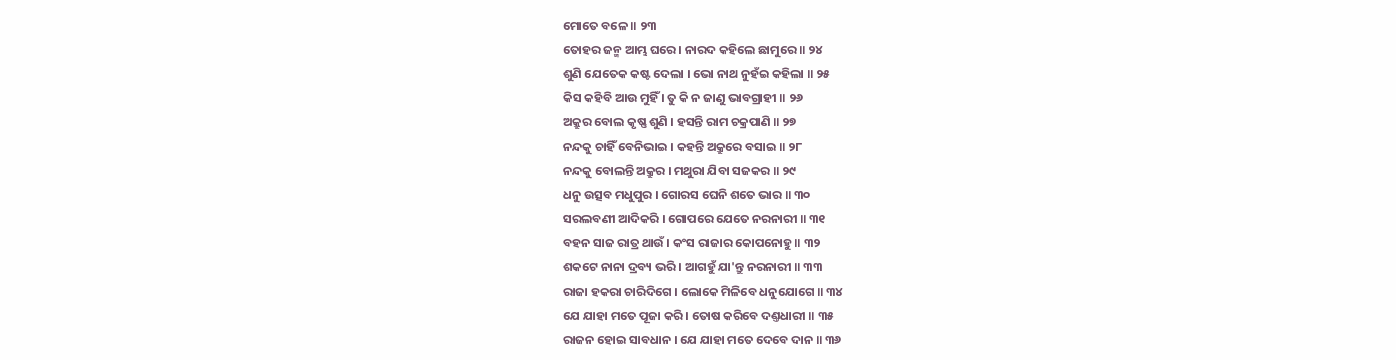ମୋତେ ବଳେ ॥ ୨୩
ତୋହର ଜନ୍ମ ଆମ୍ଭ ଘରେ । ନାରଦ କହିଲେ ଛାମୁରେ ॥ ୨୪
ଶୁଣି ଯେତେକ କଷ୍ଟ ଦେଲା । ଭୋ ନାଥ ନୁହଁଇ କହିଲା ॥ ୨୫
କିସ କହିବି ଆଉ ମୁହିଁ । ତୁ କି ନ ଜାଣୁ ଭାବଗ୍ରାହୀ ॥ ୨୬
ଅକ୍ରୁର ବୋଲ କୃଷ୍ଣ ଶୁଣି । ହସନ୍ତି ରାମ ଚକ୍ରପାଣି ॥ ୨୭
ନନ୍ଦକୁ ଚାହିଁ ବେନିଭାଇ । କହନ୍ତି ଅକ୍ରୁରେ ବସାଇ ॥ ୨୮
ନନ୍ଦକୁ ବୋଲନ୍ତି ଅକ୍ରୁର । ମଥୁରା ଯିବା ସଜକର ॥ ୨୯
ଧନୁ ଉତ୍ସବ ମଧୁପୁର । ଗୋରସ ଘେନି ଶତେ ଭାର ॥ ୩୦
ସରଲବଣୀ ଆଦିକରି । ଗୋପରେ ଯେତେ ନରନାରୀ ॥ ୩୧
ବହନ ସାଜ ରାତ୍ର ଥାଉଁ । କଂସ ରାଜାର କୋପନୋହୁ ॥ ୩୨
ଶକଟେ ନାନା ଦ୍ରବ୍ୟ ଭରି । ଆଗହୁଁ ଯା'ନ୍ତୁ ନରନାରୀ ॥ ୩୩
ରାଜା ହକରା ଚାରିଦିଗେ । ଲୋକେ ମିଳିବେ ଧନୁଯୋଗେ ॥ ୩୪
ଯେ ଯାହା ମତେ ପୂଜା କରି । ତୋଷ କରିବେ ଦଣ୍ତଧାରୀ ॥ ୩୫
ରାଜନ ହୋଇ ସାବଧାନ । ଯେ ଯାହା ମତେ ଦେବେ ଦାନ ॥ ୩୬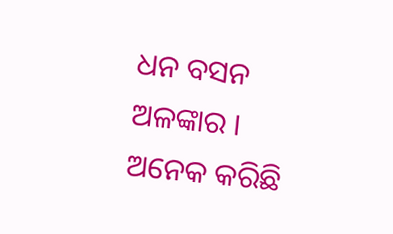ଧନ ବସନ ଅଳଙ୍କାର । ଅନେକ କରିଛି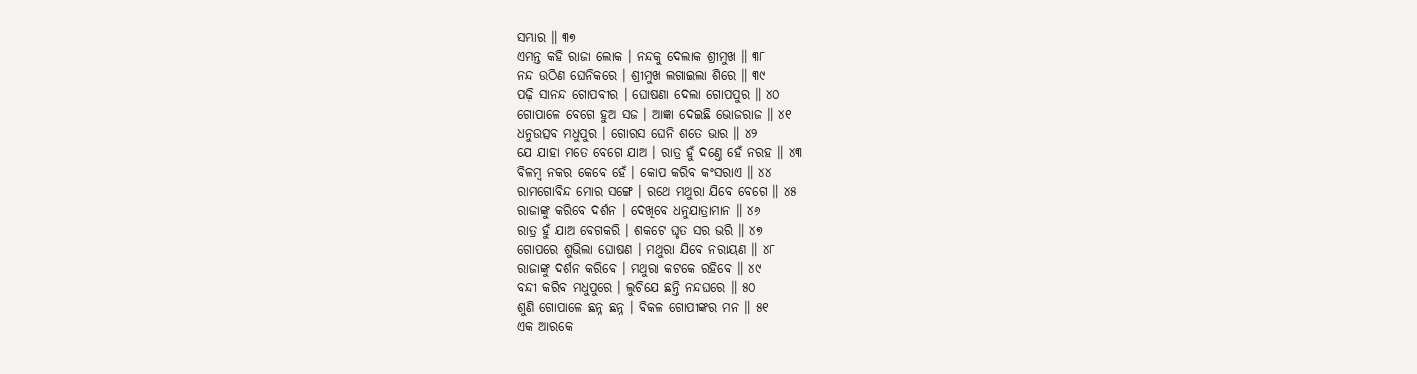ସମ୍ଭାର ॥ ୩୭
ଏମନ୍ତ କହି ରାଜା ଲୋକ । ନନ୍ଦକୁ ଦେଲାକ ଶ୍ରୀମୁଖ ॥ ୩୮
ନନ୍ଦ ଉଠିଣ ଘେନିକରେ । ଶ୍ରୀମୁଖ ଲଗାଇଲା ଶିରେ ॥ ୩୯
ପଢ଼ି ସାନନ୍ଦ ଗୋପବୀର । ଘୋଷଣା ଦେଲା ଗୋପପୁର ॥ ୪୦
ଗୋପାଳେ ବେଗେ ହୁଅ ସଜ । ଆଜ୍ଞା ଦେଇଛି ଭୋଜରାଜ ॥ ୪୧
ଧନୁଉତ୍ସବ ମଧୁପୁର । ଗୋରସ ଘେନି ଶତେ ଭାର ॥ ୪୨
ଯେ ଯାହା ମତେ ବେଗେ ଯାଅ । ରାତ୍ର ହୁଁ ଦଣ୍ତେ ହେଁ ନରହ ॥ ୪୩
ବିଳମ୍ବ ନକର କେବେ ହେଁ । କୋପ କରିବ କଂସରାଏ ॥ ୪୪
ରାମଗୋବିନ୍ଦ ମୋର ସଙ୍ଗେ । ରଥେ ମଥୁରା ଯିବେ ବେଗେ ॥ ୪୫
ରାଜାଙ୍କୁ କରିବେ ଦର୍ଶନ । ଦେଖିବେ ଧନୁଯାତ୍ରାମାନ ॥ ୪୬
ରାତ୍ର ହୁଁ ଯାଅ ବେଗକରି । ଶକଟେ ଘୃତ ସର ଭରି ॥ ୪୭
ଗୋପରେ ଶୁଭିଲା ଘୋଷଣ । ମଥୁରା ଯିବେ ନରାୟଣ ॥ ୪୮
ରାଜାଙ୍କୁ ଦର୍ଶନ କରିବେ । ମଥୁରା କଟକେ ରହିବେ ॥ ୪୯
ବନ୍ଦୀ କରିବ ମଧୁପୁରେ । ଲୁଚିଯେ ଛନ୍ତି ନନ୍ଦଘରେ ॥ ୫୦
ଶୁଣି ଗୋପାଳେ ଛନ୍ନ ଛନ୍ନ । ବିକଳ ଗୋପୀଙ୍କର ମନ ॥ ୫୧
ଏକ ଆରକେ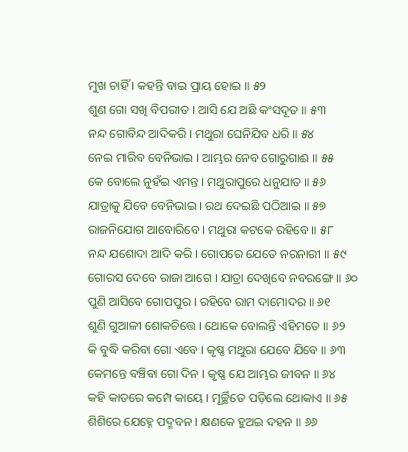ମୁଖ ଚାହିଁ । କହନ୍ତି ବାଇ ପ୍ରାୟ ହୋଇ ॥ ୫୨
ଶୁଣ ଗୋ ସଖି ବିପରୀତ । ଆସି ଯେ ଅଛି କଂସଦୂତ ॥ ୫୩
ନନ୍ଦ ଗୋବିନ୍ଦ ଆଦିକରି । ମଥୁରା ଘେନିଯିବ ଧରି ॥ ୫୪
ନେଇ ମାରିବ ବେନିଭାଇ । ଆମ୍ଭର ନେବ ଗୋରୁଗାଈ ॥ ୫୫
କେ ବୋଲେ ନୁହଁଇ ଏମନ୍ତ । ମଥୁରାପୁରେ ଧନୁଯାତ ॥ ୫୬
ଯାତ୍ରାକୁ ଯିବେ ବେନିଭାଇ । ରଥ ଦେଇଛି ପଠିଆଇ ॥ ୫୭
ରାଜନିଯୋଗ ଆବୋରିବେ । ମଥୁରା କଟକେ ରହିବେ ॥ ୫୮
ନନ୍ଦ ଯଶୋଦା ଆଦି କରି । ଗୋପରେ ଯେତେ ନରନାରୀ ॥ ୫୯
ଗୋରସ ଦେବେ ରାଜା ଆଗେ । ଯାତ୍ରା ଦେଖିବେ ନବରଙ୍ଗେ ॥ ୬୦
ପୁଣି ଆସିବେ ଗୋପପୁର । ରହିବେ ରାମ ଦାମୋଦର ॥ ୬୧
ଶୁଣି ଗୁଆଳୀ ଶୋକଚିତ୍ତେ । ଥୋକେ ବୋଲନ୍ତି ଏହିମତେ ॥ ୬୨
କି ବୁଦ୍ଧି କରିବା ଗୋ ଏବେ । କୃଷ୍ଣ ମଥୁରା ଯେବେ ଯିବେ ॥ ୬୩
କେମନ୍ତେ ବଞ୍ଚିବା ଗୋ ଦିନ । କୃଷ୍ଣ ଯେ ଆମ୍ଭର ଜୀବନ ॥ ୬୪
କହି କାତରେ କମ୍ପେ କାୟେ । ମୂର୍ଚ୍ଛିତେ ପଡ଼ିଲେ ଥୋକାଏ ॥ ୬୫
ଶିଶିରେ ଯେହ୍ନେ ପଦ୍ମବନ । କ୍ଷଣକେ ହୁଅଇ ଦହନ ॥ ୬୬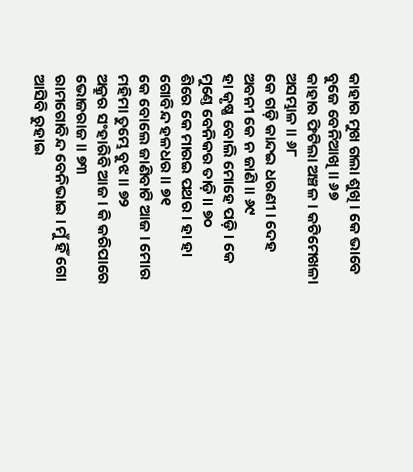କାହାର ମୁଖ ଗଲା ଶୁଖି । କେ ଭାବେ ବୁଜେ ବେନିଆଖି ॥ ୬୭
କାହାର ଫିଟିଲା ଅଞ୍ଚଳ । କଟିମେଖଳା ଅସମ୍ଭାଳ ॥ ୬୮
କେ ଗଡ଼ି କାନ୍ଦଇ ଧରଣୀ । ଦେହ ଅବନୀ କେ ନ ଜାଣି ॥ ୬୯
ହା କୃଷ୍ଣ ବୋଲି ମୋହେ ପଡ଼ି । କେ ମୁଣ୍ତେ ବେନିକର ତାଡ଼ି ॥ ୭୦
ଶିରେ କେ ମାରଇ ପଥର । ହା ହା ଗୋବିନ୍ଦ ହଳଧର ॥ ୭୧
କେ ବୋଲେ ଜାଣିବାଟି ଆଜ । ମୋର ମହିମା ତୁମ୍ଭେ ବୁଝ ॥ ୭୨
ଅକ୍ରୁର ସଂହାରିବି ଆଜ । କି କରିପାରେ ଭୋଜରାଜ ॥ ୭୩
ରାମଗୋବିନ୍ଦ ବେନିଭାଇ । ମୁଁ ହିଁ ଗୋ ଆସିବି ରୁହାଇ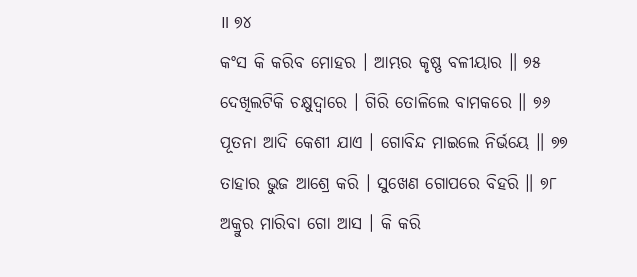॥ ୭୪
କଂସ କି କରିବ ମୋହର । ଆମ୍ଭର କୃଷ୍ଣ ବଳୀୟାର ॥ ୭୫
ଦେଖିଲଟିକି ଚକ୍ଷୁଦ୍ୱାରେ । ଗିରି ତୋଳିଲେ ବାମକରେ ॥ ୭୬
ପୂତନା ଆଦି କେଶୀ ଯାଏ । ଗୋବିନ୍ଦ ମାଇଲେ ନିର୍ଭୟେ ॥ ୭୭
ତାହାର ଭୁଜ ଆଶ୍ରେ କରି । ସୁଖେଣ ଗୋପରେ ବିହରି ॥ ୭୮
ଅକ୍ରୁର ମାରିବା ଗୋ ଆସ । କି କରି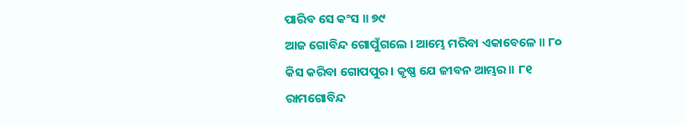ପାରିବ ସେ କଂସ ॥ ୭୯
ଆଜ ଗୋବିନ୍ଦ ଗୋପୁଁଗଲେ । ଆମ୍ଭେ ମରିବା ଏକାବେଳେ ॥ ୮୦
କିସ କରିବା ଗୋପପୁର । କୃଷ୍ଣ ଯେ ଜୀବନ ଆମ୍ଭର ॥ ୮୧
ରାମଗୋବିନ୍ଦ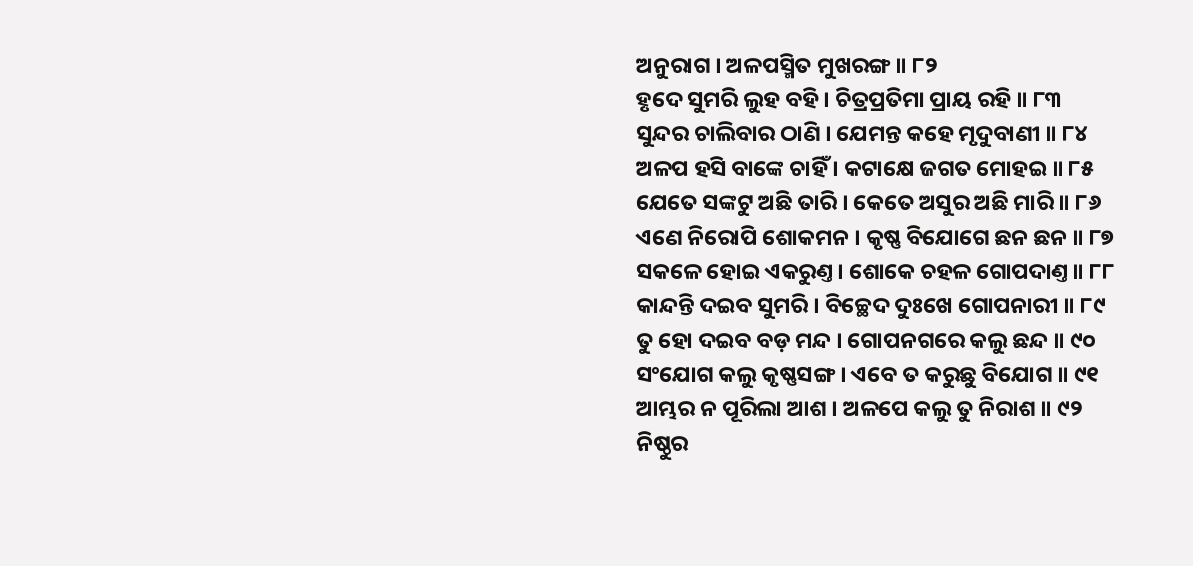ଅନୁରାଗ । ଅଳପସ୍ମିତ ମୁଖରଙ୍ଗ ॥ ୮୨
ହୃଦେ ସୁମରି ଲୁହ ବହି । ଚିତ୍ରପ୍ରତିମା ପ୍ରାୟ ରହି ॥ ୮୩
ସୁନ୍ଦର ଚାଲିବାର ଠାଣି । ଯେମନ୍ତ କହେ ମୃଦୁବାଣୀ ॥ ୮୪
ଅଳପ ହସି ବାଙ୍କେ ଚାହିଁ । କଟାକ୍ଷେ ଜଗତ ମୋହଇ ॥ ୮୫
ଯେତେ ସଙ୍କଟୁ ଅଛି ତାରି । କେତେ ଅସୁର ଅଛି ମାରି ॥ ୮୬
ଏଣେ ନିରୋପି ଶୋକମନ । କୃଷ୍ଣ ବିଯୋଗେ ଛନ ଛନ ॥ ୮୭
ସକଳେ ହୋଇ ଏକରୁଣ୍ତ । ଶୋକେ ଚହଳ ଗୋପଦାଣ୍ତ ॥ ୮୮
କାନ୍ଦନ୍ତି ଦଇବ ସୁମରି । ବିଚ୍ଛେଦ ଦୁଃଖେ ଗୋପନାରୀ ॥ ୮୯
ତୁ ହୋ ଦଇବ ବଡ଼ ମନ୍ଦ । ଗୋପନଗରେ କଲୁ ଛନ୍ଦ ॥ ୯୦
ସଂଯୋଗ କଲୁ କୃଷ୍ଣସଙ୍ଗ । ଏବେ ତ କରୁଛୁ ବିଯୋଗ ॥ ୯୧
ଆମ୍ଭର ନ ପୂରିଲା ଆଶ । ଅଳପେ କଲୁ ତୁ ନିରାଶ ॥ ୯୨
ନିଷ୍ଠୁର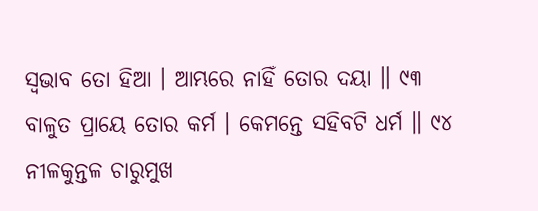ସ୍ୱଭାବ ତୋ ହିଆ । ଆମ୍ଭରେ ନାହିଁ ତୋର ଦୟା ॥ ୯୩
ବାଳୁତ ପ୍ରାୟେ ତୋର କର୍ମ । କେମନ୍ତେ ସହିବଟି ଧର୍ମ ॥ ୯୪
ନୀଳକୁନ୍ତଳ ଚାରୁମୁଖ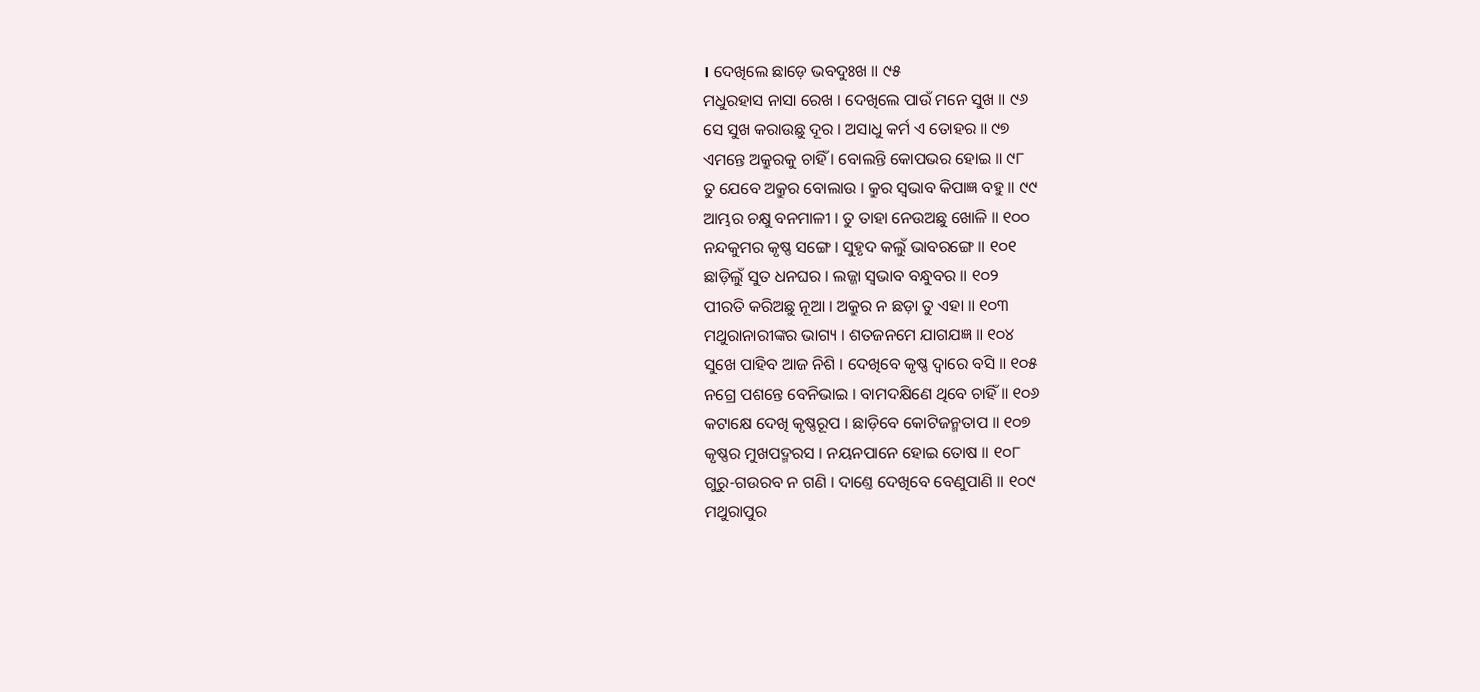। ଦେଖିଲେ ଛାଡ଼େ ଭବଦୁଃଖ ॥ ୯୫
ମଧୁରହାସ ନାସା ରେଖ । ଦେଖିଲେ ପାଉଁ ମନେ ସୁଖ ॥ ୯୬
ସେ ସୁଖ କରାଉଛୁ ଦୂର । ଅସାଧୁ କର୍ମ ଏ ତୋହର ॥ ୯୭
ଏମନ୍ତେ ଅକ୍ରୁରକୁ ଚାହିଁ । ବୋଲନ୍ତି କୋପଭର ହୋଇ ॥ ୯୮
ତୁ ଯେବେ ଅକ୍ରୁର ବୋଲାଉ । କ୍ରୁର ସ୍ୱଭାବ କିପାଜ୍ଞ ବହୁ ॥ ୯୯
ଆମ୍ଭର ଚକ୍ଷୁ ବନମାଳୀ । ତୁ ତାହା ନେଉଅଛୁ ଖୋଳି ॥ ୧୦୦
ନନ୍ଦକୁମର କୃଷ୍ଣ ସଙ୍ଗେ । ସୁହୃଦ କଲୁଁ ଭାବରଙ୍ଗେ ॥ ୧୦୧
ଛାଡ଼ିଲୁଁ ସୁତ ଧନଘର । ଲଜ୍ଜା ସ୍ୱଭାବ ବନ୍ଧୁବର ॥ ୧୦୨
ପୀରତି କରିଅଛୁ ନୂଆ । ଅକ୍ରୁର ନ ଛଡ଼ା ତୁ ଏହା ॥ ୧୦୩
ମଥୁରାନାରୀଙ୍କର ଭାଗ୍ୟ । ଶତଜନମେ ଯାଗଯଜ୍ଞ ॥ ୧୦୪
ସୁଖେ ପାହିବ ଆଜ ନିଶି । ଦେଖିବେ କୃଷ୍ଣ ଦ୍ୱାରେ ବସି ॥ ୧୦୫
ନଗ୍ରେ ପଶନ୍ତେ ବେନିଭାଇ । ବାମଦକ୍ଷିଣେ ଥିବେ ଚାହିଁ ॥ ୧୦୬
କଟାକ୍ଷେ ଦେଖି କୃଷ୍ଣରୂପ । ଛାଡ଼ିବେ କୋଟିଜନ୍ମତାପ ॥ ୧୦୭
କୃଷ୍ଣର ମୁଖପଦ୍ମରସ । ନୟନପାନେ ହୋଇ ତୋଷ ॥ ୧୦୮
ଗୁରୁ-ଗଉରବ ନ ଗଣି । ଦାଣ୍ତେ ଦେଖିବେ ବେଣୁପାଣି ॥ ୧୦୯
ମଥୁରାପୁର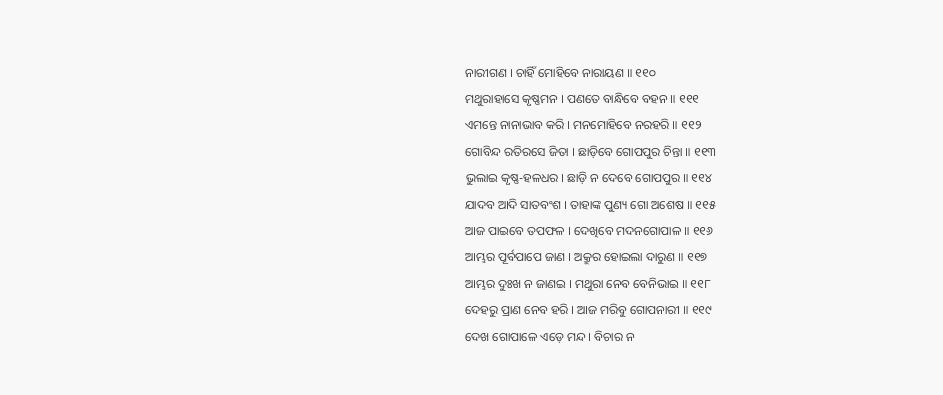ନାରୀଗଣ । ଚାହିଁ ମୋହିବେ ନାରାୟଣ ॥ ୧୧୦
ମଥୁରାହାସେ କୃଷ୍ଣମନ । ପଣତେ ବାନ୍ଧିବେ ବହନ ॥ ୧୧୧
ଏମନ୍ତେ ନାନାଭାବ କରି । ମନମୋହିବେ ନରହରି ॥ ୧୧୨
ଗୋବିନ୍ଦ ରତିରସେ ଜିତା । ଛାଡ଼ିବେ ଗୋପପୁର ଚିନ୍ତା ॥ ୧୧୩
ଭୁଲାଇ କୃଷ୍ଣ-ହଳଧର । ଛାଡ଼ି ନ ଦେବେ ଗୋପପୁର ॥ ୧୧୪
ଯାଦବ ଆଦି ସାତବଂଶ । ତାହାଙ୍କ ପୁଣ୍ୟ ଗୋ ଅଶେଷ ॥ ୧୧୫
ଆଜ ପାଇବେ ତପଫଳ । ଦେଖିବେ ମଦନଗୋପାଳ ॥ ୧୧୬
ଆମ୍ଭର ପୂର୍ବପାପେ ଜାଣ । ଅକ୍ରୁର ହୋଇଲା ଦାରୁଣ ॥ ୧୧୭
ଆମ୍ଭର ଦୁଃଖ ନ ଜାଣଇ । ମଥୁରା ନେବ ବେନିଭାଇ ॥ ୧୧୮
ଦେହରୁ ପ୍ରାଣ ନେବ ହରି । ଆଜ ମରିବୁ ଗୋପନାରୀ ॥ ୧୧୯
ଦେଖ ଗୋପାଳେ ଏଡ଼େ ମନ୍ଦ । ବିଚାର ନ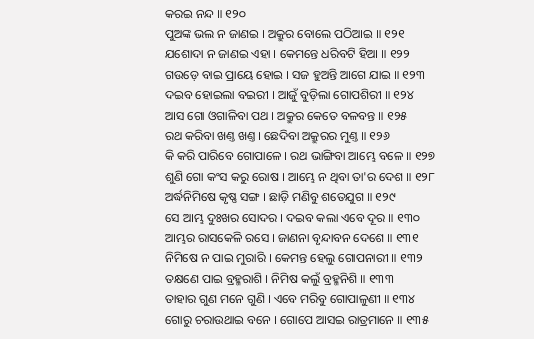କରଇ ନନ୍ଦ ॥ ୧୨୦
ପୁଅଙ୍କ ଭଲ ନ ଜାଣଇ । ଅକ୍ରୁର ବୋଲେ ପଠିଆଇ ॥ ୧୨୧
ଯଶୋଦା ନ ଜାଣଇ ଏହା । କେମନ୍ତେ ଧରିବଟି ହିଆ ॥ ୧୨୨
ଗଉଡ଼େ ବାଇ ପ୍ରାୟେ ହୋଇ । ସଜ ହୁଅନ୍ତି ଆଗେ ଯାଇ ॥ ୧୨୩
ଦଇବ ହୋଇଲା ବଇରୀ । ଆଜୁଁ ବୁଡ଼ିଲା ଗୋପଶିରୀ ॥ ୧୨୪
ଆସ ଗୋ ଓଗାଳିବା ପଥ । ଅକ୍ରୁର କେତେ ବଳବନ୍ତ ॥ ୧୨୫
ରଥ କରିବା ଖଣ୍ତ ଖଣ୍ତ । ଛେଦିବା ଅକ୍ରୁରର ମୁଣ୍ତ ॥ ୧୨୬
କି କରି ପାରିବେ ଗୋପାଳେ । ରଥ ଭାଙ୍ଗିବା ଆମ୍ଭେ ବଳେ ॥ ୧୨୭
ଶୁଣି ଗୋ କଂସ କରୁ ରୋଷ । ଆମ୍ଭେ ନ ଥିବା ତା'ର ଦେଶ ॥ ୧୨୮
ଅର୍ଦ୍ଧନିମିଷେ କୃଷ୍ଣ ସଙ୍ଗ । ଛାଡ଼ି ମଣିବୁ ଶତେଯୁଗ ॥ ୧୨୯
ସେ ଆମ୍ଭ ଦୁଃଖର ସୋଦର । ଦଇବ କଲା ଏବେ ଦୂର ॥ ୧୩୦
ଆମ୍ଭର ରାସକେଳି ରସେ । ଜାଣନା ବୃନ୍ଦାବନ ଦେଶେ ॥ ୧୩୧
ନିମିଷେ ନ ପାଇ ମୁରାରି । କେମନ୍ତ ହେଲୁ ଗୋପନାରୀ ॥ ୧୩୨
ତକ୍ଷଣେ ପାଇ ବ୍ରହ୍ମରାଶି । ନିମିଷ କଲୁଁ ବ୍ରହ୍ମନିଶି ॥ ୧୩୩
ତାହାର ଗୁଣ ମନେ ଗୁଣି । ଏବେ ମରିବୁ ଗୋପାଳୁଣୀ ॥ ୧୩୪
ଗୋରୁ ଚରାଉଥାଇ ବନେ । ଗୋପେ ଆସଇ ରାତ୍ରମାନେ ॥ ୧୩୫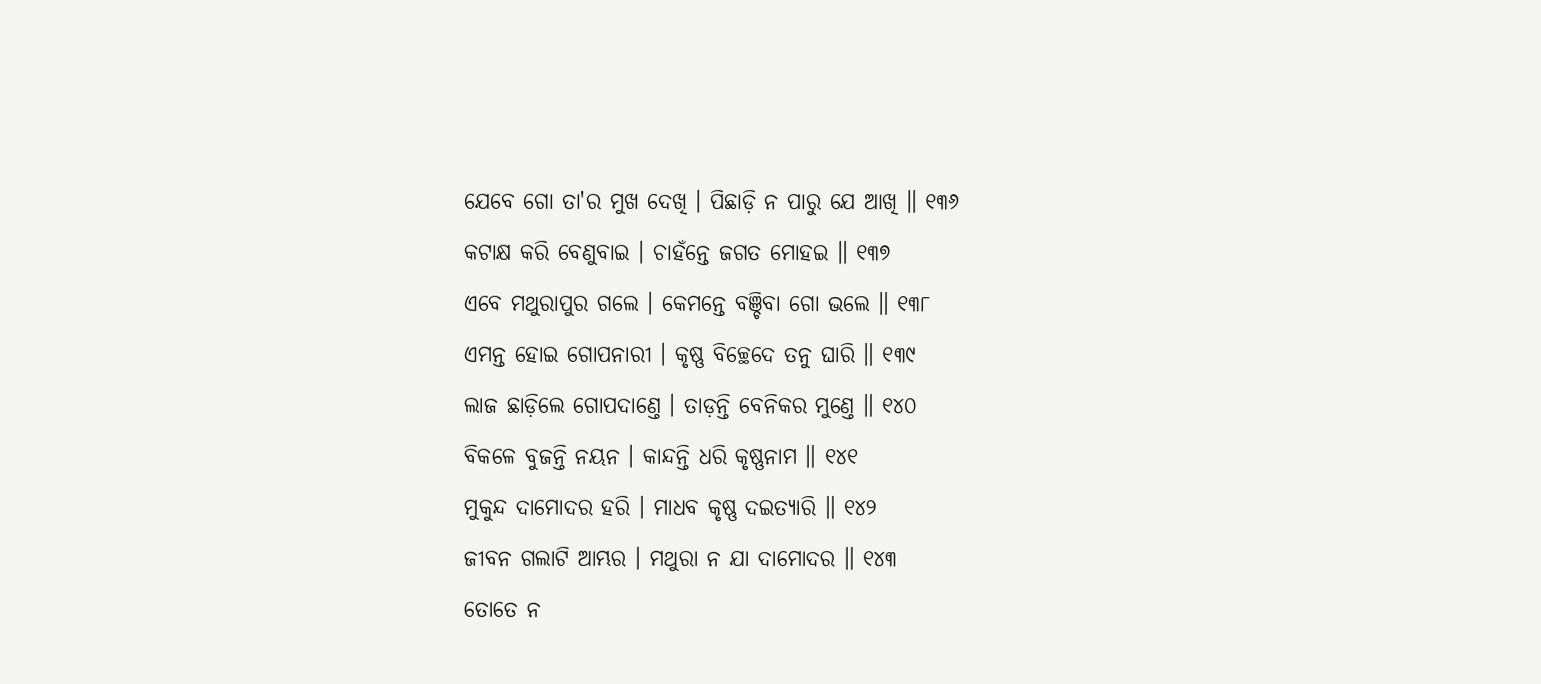ଯେବେ ଗୋ ତା'ର ମୁଖ ଦେଖି । ପିଛାଡ଼ି ନ ପାରୁ ଯେ ଆଖି ॥ ୧୩୬
କଟାକ୍ଷ କରି ବେଣୁବାଇ । ଚାହଁନ୍ତେ ଜଗତ ମୋହଇ ॥ ୧୩୭
ଏବେ ମଥୁରାପୁର ଗଲେ । କେମନ୍ତେ ବଞ୍ଚିବା ଗୋ ଭଲେ ॥ ୧୩୮
ଏମନ୍ତ ହୋଇ ଗୋପନାରୀ । କୃଷ୍ଣ ବିଚ୍ଛେଦେ ତନୁ ଘାରି ॥ ୧୩୯
ଲାଜ ଛାଡ଼ିଲେ ଗୋପଦାଣ୍ତେ । ତାଡ଼ନ୍ତି ବେନିକର ମୁଣ୍ତେ ॥ ୧୪୦
ବିକଳେ ବୁଜନ୍ତି ନୟନ । କାନ୍ଦନ୍ତି ଧରି କୃଷ୍ଣନାମ ॥ ୧୪୧
ମୁକୁନ୍ଦ ଦାମୋଦର ହରି । ମାଧବ କୃଷ୍ଣ ଦଇତ୍ୟାରି ॥ ୧୪୨
ଜୀବନ ଗଲାଟି ଆମ୍ଭର । ମଥୁରା ନ ଯା ଦାମୋଦର ॥ ୧୪୩
ତୋତେ ନ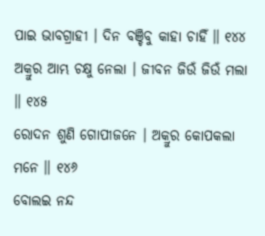ପାଇ ଭାବଗ୍ରାହୀ । ଦିନ ବଞ୍ଚିବୁ କାହା ଚାହିଁ ॥ ୧୪୪
ଅକ୍ରୁର ଆମ୍ଭ ଚକ୍ଷୁ ନେଲା । ଜୀବନ ଜିଉଁ ଜିଉଁ ମଲା ॥ ୧୪୫
ରୋଦନ ଶୁଣି ଗୋପୀଜନେ । ଅକ୍ରୁର କୋପକଲା ମନେ ॥ ୧୪୬
ବୋଲଇ ନନ୍ଦ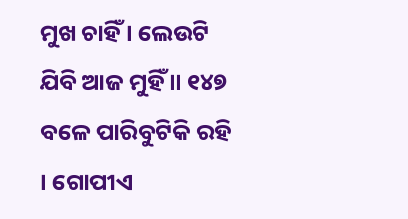ମୁଖ ଚାହିଁ । ଲେଉଟି ଯିବି ଆଜ ମୁହିଁ ॥ ୧୪୭
ବଳେ ପାରିବୁଟିକି ରହି । ଗୋପୀଏ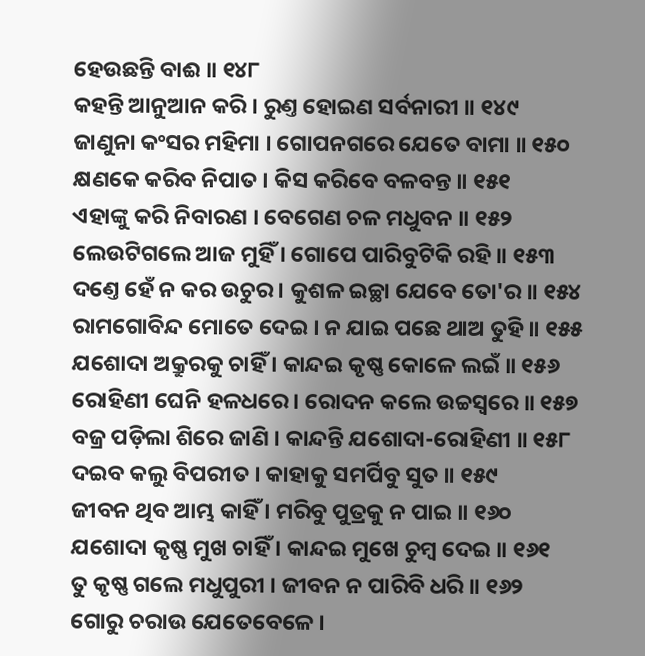ହେଉଛନ୍ତି ବାଈ ॥ ୧୪୮
କହନ୍ତି ଆନୁଆନ କରି । ରୁଣ୍ତ ହୋଇଣ ସର୍ବନାରୀ ॥ ୧୪୯
ଜାଣୁନା କଂସର ମହିମା । ଗୋପନଗରେ ଯେତେ ବାମା ॥ ୧୫୦
କ୍ଷଣକେ କରିବ ନିପାତ । କିସ କରିବେ ବଳବନ୍ତ ॥ ୧୫୧
ଏହାଙ୍କୁ କରି ନିବାରଣ । ବେଗେଣ ଚଳ ମଧୁବନ ॥ ୧୫୨
ଲେଉଟିଗଲେ ଆଜ ମୁହିଁ । ଗୋପେ ପାରିବୁଟିକି ରହି ॥ ୧୫୩
ଦଣ୍ତେ ହେଁ ନ କର ଉଚୁର । କୁଶଳ ଇଚ୍ଛା ଯେବେ ତୋ'ର ॥ ୧୫୪
ରାମଗୋବିନ୍ଦ ମୋତେ ଦେଇ । ନ ଯାଇ ପଛେ ଥାଅ ତୁହି ॥ ୧୫୫
ଯଶୋଦା ଅକ୍ରୁରକୁ ଚାହିଁ । କାନ୍ଦଇ କୃଷ୍ଣ କୋଳେ ଲଇଁ ॥ ୧୫୬
ରୋହିଣୀ ଘେନି ହଳଧରେ । ରୋଦନ କଲେ ଉଚ୍ଚସ୍ୱରେ ॥ ୧୫୭
ବଜ୍ର ପଡ଼ିଲା ଶିରେ ଜାଣି । କାନ୍ଦନ୍ତି ଯଶୋଦା-ରୋହିଣୀ ॥ ୧୫୮
ଦଇବ କଲୁ ବିପରୀତ । କାହାକୁ ସମର୍ପିବୁ ସୁତ ॥ ୧୫୯
ଜୀବନ ଥିବ ଆମ୍ଭ କାହିଁ । ମରିବୁ ପୁତ୍ରକୁ ନ ପାଇ ॥ ୧୬୦
ଯଶୋଦା କୃଷ୍ଣ ମୁଖ ଚାହିଁ । କାନ୍ଦଇ ମୁଖେ ଚୁମ୍ବ ଦେଇ ॥ ୧୬୧
ତୁ କୃଷ୍ଣ ଗଲେ ମଧୁପୁରୀ । ଜୀବନ ନ ପାରିବି ଧରି ॥ ୧୬୨
ଗୋରୁ ଚରାଉ ଯେତେବେଳେ ।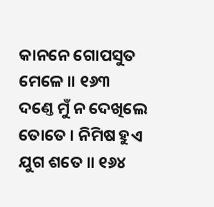କାନନେ ଗୋପସୁତ ମେଳେ ॥ ୧୬୩
ଦଣ୍ତେ ମୁଁ ନ ଦେଖିଲେ ତୋତେ । ନିମିଷ ହୁଏ ଯୁଗ ଶତେ ॥ ୧୬୪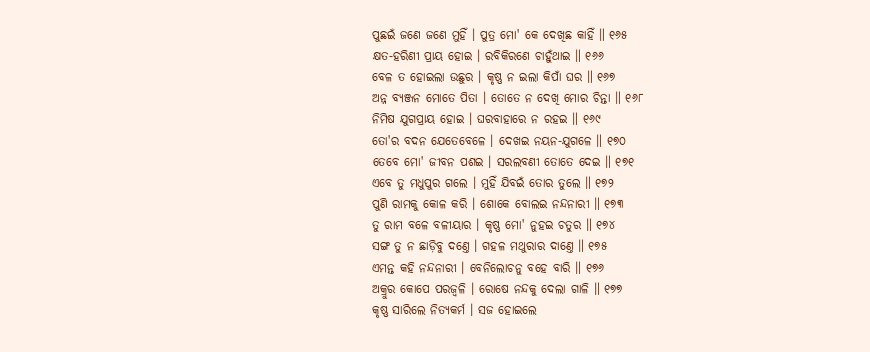ପୁଛଇଁ ଜଣେ ଜଣେ ମୁହିଁ । ପୁତ୍ର ମୋ' କେ ଦେଖିଛ କାହିଁ ॥ ୧୬୫
କ୍ଷତ-ହରିଣୀ ପ୍ରାୟ ହୋଇ । ରବିକିରଣେ ଚାହୁଁଥାଇ ॥ ୧୬୬
ବେଳ ତ ହୋଇଲା ଉଛୁର । କୃଷ୍ଣ ନ ଇଲା କିପାଁ ଘର ॥ ୧୬୭
ଅନ୍ନ ବ୍ୟଞ୍ଜନ ମୋତେ ପିତା । ତୋତେ ନ ଦେଖି ମୋର ଚିନ୍ତା ॥ ୧୬୮
ନିମିଷ ଯୁଗପ୍ରାୟ ହୋଇ । ଘରବାହାରେ ନ ରହଇ ॥ ୧୬୯
ତୋ'ର ବଦନ ଯେତେବେଳେ । ଦେଖଇ ନୟନ-ଯୁଗଳେ ॥ ୧୭୦
ତେବେ ମୋ' ଜୀବନ ପଶଇ । ସରଲବଣୀ ତୋତେ ଦେଇ ॥ ୧୭୧
ଏବେ ତୁ ମଧୁପୁର ଗଲେ । ମୁହିଁ ଯିବଇଁ ତୋର ତୁଲେ ॥ ୧୭୨
ପୁଣି ରାମକୁ କୋଳ କରି । ଶୋକେ ବୋଲଇ ନନ୍ଦନାରୀ ॥ ୧୭୩
ତୁ ରାମ ବଳେ ବଳୀୟାର । କୃଷ୍ଣ ମୋ' ନୁହଇ ଚତୁର ॥ ୧୭୪
ସଙ୍ଗ ତୁ ନ ଛାଡ଼ିବୁ ଦଣ୍ତେ । ଗହଳ ମଥୁରାର ଦାଣ୍ତେ ॥ ୧୭୫
ଏମନ୍ତ କହି ନନ୍ଦନାରୀ । ବେନିଲୋଚନୁ ବହେ ବାରି ॥ ୧୭୬
ଅକ୍ରୁର କୋପେ ପରଜ୍ୱଳି । ରୋଷେ ନନ୍ଦକୁ ଦେଲା ଗାଳି ॥ ୧୭୭
କୃଷ୍ଣ ସାରିଲେ ନିତ୍ୟକର୍ମ । ସଜ ହୋଇଲେ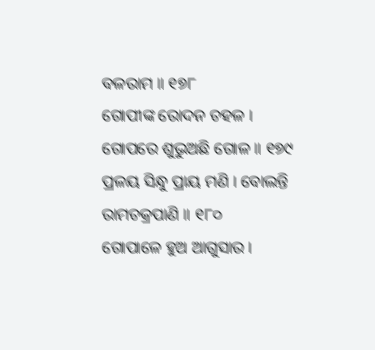ବଳରାମ ॥ ୧୭୮
ଗୋପୀଙ୍କ ରୋଦନ ଚହଳ । ଗୋପରେ ଶୁଭୁଅଛି ଗୋଳ ॥ ୧୭୯
ପ୍ରଳୟ ସିନ୍ଧୁ ପ୍ରାୟ ମଣି । ବୋଲନ୍ତି ରାମଚକ୍ରପାଣି ॥ ୧୮୦
ଗୋପାଳେ ହୁଅ ଆଗୁସାର ।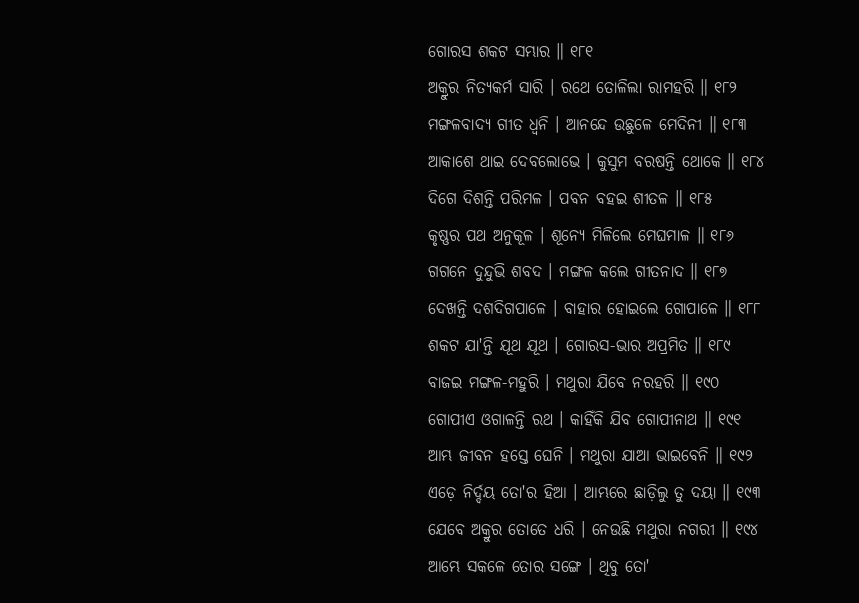ଗୋରସ ଶକଟ ସମ୍ଭାର ॥ ୧୮୧
ଅକ୍ରୁର ନିତ୍ୟକର୍ମ ସାରି । ରଥେ ତୋଳିଲା ରାମହରି ॥ ୧୮୨
ମଙ୍ଗଳବାଦ୍ୟ ଗୀତ ଧ୍ୱନି । ଆନନ୍ଦେ ଉଛୁଳେ ମେଦିନୀ ॥ ୧୮୩
ଆକାଶେ ଥାଇ ଦେବଲୋଭେ । କୁସୁମ ବରଷନ୍ତି ଥୋକେ ॥ ୧୮୪
ଦିଗେ ଦିଶନ୍ତି ପରିମଳ । ପବନ ବହଇ ଶୀତଳ ॥ ୧୮୫
କୃଷ୍ଣର ପଥ ଅନୁକୂଳ । ଶୂନ୍ୟେ ମିଳିଲେ ମେଘମାଳ ॥ ୧୮୬
ଗଗନେ ଦୁନ୍ଦୁଭି ଶବଦ । ମଙ୍ଗଳ କଲେ ଗୀତନାଦ ॥ ୧୮୭
ଦେଖନ୍ତି ଦଶଦିଗପାଳେ । ବାହାର ହୋଇଲେ ଗୋପାଳେ ॥ ୧୮୮
ଶକଟ ଯା'ନ୍ତି ଯୂଥ ଯୂଥ । ଗୋରସ-ଭାର ଅପ୍ରମିତ ॥ ୧୮୯
ବାଜଇ ମଙ୍ଗଳ-ମହୁରି । ମଥୁରା ଯିବେ ନରହରି ॥ ୧୯୦
ଗୋପୀଏ ଓଗାଳନ୍ତି ରଥ । କାହିଁକି ଯିବ ଗୋପୀନାଥ ॥ ୧୯୧
ଆମ୍ଭ ଜୀବନ ହସ୍ତେ ଘେନି । ମଥୁରା ଯାଆ ଭାଇବେନି ॥ ୧୯୨
ଏଡ଼େ ନିର୍ଦ୍ଦୟ ତୋ'ର ହିଆ । ଆମ୍ଭରେ ଛାଡ଼ିଲୁ ତୁ ଦୟା ॥ ୧୯୩
ଯେବେ ଅକ୍ରୁର ତୋତେ ଧରି । ନେଉଛି ମଥୁରା ନଗରୀ ॥ ୧୯୪
ଆମ୍ଭେ ସକଳେ ତୋର ସଙ୍ଗେ । ଥିବୁ ତୋ'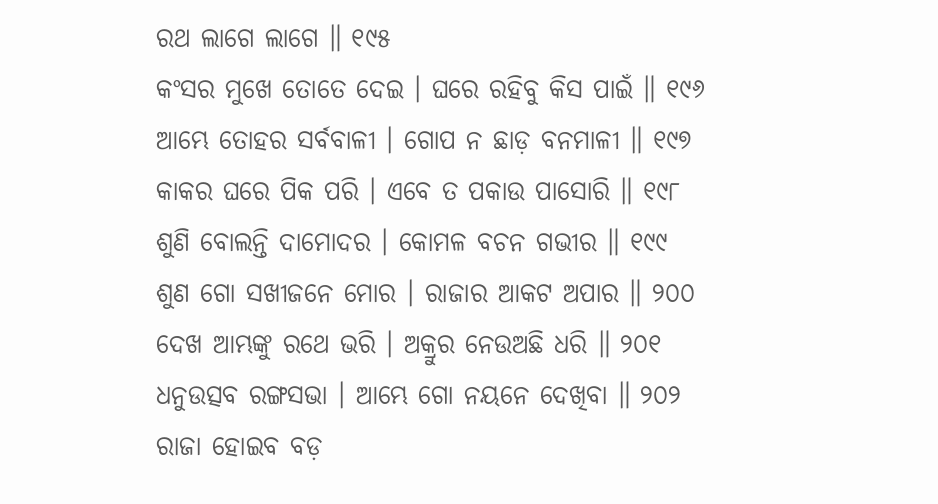ରଥ ଲାଗେ ଲାଗେ ॥ ୧୯୫
କଂସର ମୁଖେ ତୋତେ ଦେଇ । ଘରେ ରହିବୁ କିସ ପାଇଁ ॥ ୧୯୬
ଆମ୍ଭେ ତୋହର ସର୍ବବାଳୀ । ଗୋପ ନ ଛାଡ଼ ବନମାଳୀ ॥ ୧୯୭
କାକର ଘରେ ପିକ ପରି । ଏବେ ତ ପକାଉ ପାସୋରି ॥ ୧୯୮
ଶୁଣି ବୋଲନ୍ତି ଦାମୋଦର । କୋମଳ ବଚନ ଗଭୀର ॥ ୧୯୯
ଶୁଣ ଗୋ ସଖୀଜନେ ମୋର । ରାଜାର ଆକଟ ଅପାର ॥ ୨୦୦
ଦେଖ ଆମ୍ଭଙ୍କୁ ରଥେ ଭରି । ଅକ୍ରୁର ନେଉଅଛି ଧରି ॥ ୨୦୧
ଧନୁଉତ୍ସବ ରଙ୍ଗସଭା । ଆମ୍ଭେ ଗୋ ନୟନେ ଦେଖିବା ॥ ୨୦୨
ରାଜା ହୋଇବ ବଡ଼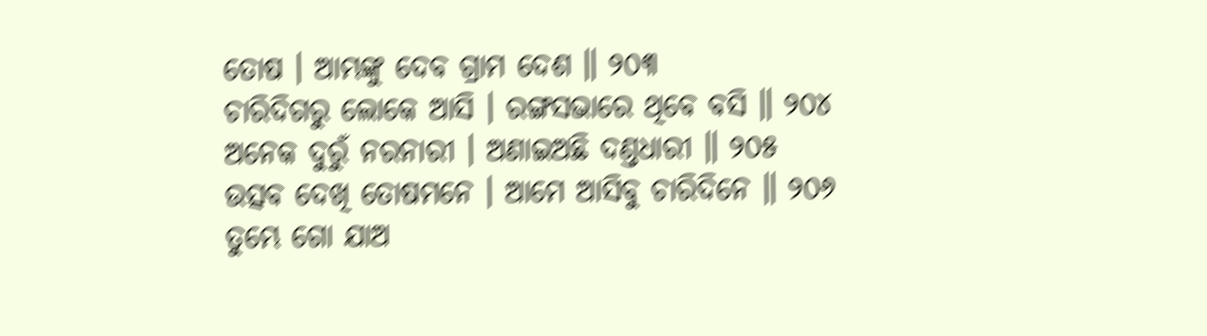ତୋଷ । ଆମ୍ଭଙ୍କୁ ଦେବ ଗ୍ରାମ ଦେଶ ॥ ୨୦୩
ଚାରିଦିଗରୁ ଲୋକେ ଆସି । ରଙ୍ଗସଭାରେ ଥିବେ ବସି ॥ ୨୦୪
ଅନେକ ଦୁରୁଁ ନରନାରୀ । ଅଣାଇଅଛି ଦଣ୍ତଧାରୀ ॥ ୨୦୫
ଉତ୍ସବ ଦେଖି ତୋଷମନେ । ଆମେ ଆସିବୁ ଚାରିଦିନେ ॥ ୨୦୬
ତୁମ୍ଭେ ଗୋ ଯାଅ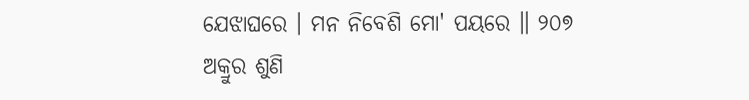ଯେଝାଘରେ । ମନ ନିବେଶି ମୋ' ପୟରେ ॥ ୨୦୭
ଅକ୍ରୁର ଶୁଣି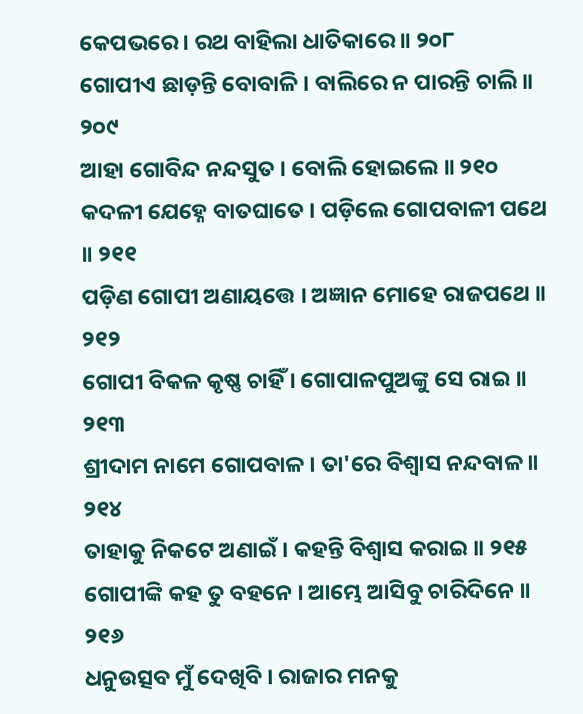କେପଭରେ । ରଥ ବାହିଲା ଧାତିକାରେ ॥ ୨୦୮
ଗୋପୀଏ ଛାଡ଼ନ୍ତି ବୋବାଳି । ବାଲିରେ ନ ପାରନ୍ତି ଚାଲି ॥ ୨୦୯
ଆହା ଗୋବିନ୍ଦ ନନ୍ଦସୁତ । ବୋଲି ହୋଇଲେ ॥ ୨୧୦
କଦଳୀ ଯେହ୍ନେ ବାତଘାତେ । ପଡ଼ିଲେ ଗୋପବାଳୀ ପଥେ ॥ ୨୧୧
ପଡ଼ିଣ ଗୋପୀ ଅଣାୟତ୍ତେ । ଅଜ୍ଞାନ ମୋହେ ରାଜପଥେ ॥ ୨୧୨
ଗୋପୀ ବିକଳ କୃଷ୍ଣ ଚାହିଁ । ଗୋପାଳପୁଅଙ୍କୁ ସେ ରାଇ ॥ ୨୧୩
ଶ୍ରୀଦାମ ନାମେ ଗୋପବାଳ । ତା'ରେ ବିଶ୍ୱାସ ନନ୍ଦବାଳ ॥ ୨୧୪
ତାହାକୁ ନିକଟେ ଅଣାଇଁ । କହନ୍ତି ବିଶ୍ୱାସ କରାଇ ॥ ୨୧୫
ଗୋପୀଙ୍କି କହ ତୁ ବହନେ । ଆମ୍ଭେ ଆସିବୁ ଚାରିଦିନେ ॥ ୨୧୬
ଧନୁଉତ୍ସବ ମୁଁ ଦେଖିବି । ରାଜାର ମନକୁ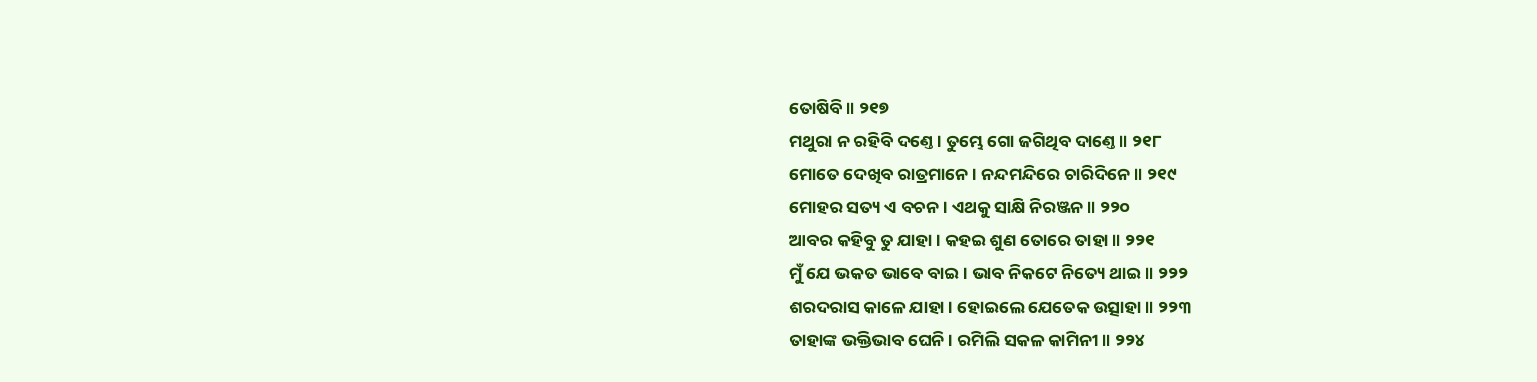ତୋଷିବି ॥ ୨୧୭
ମଥୁରା ନ ରହିବି ଦଣ୍ତେ । ତୁମ୍ଭେ ଗୋ ଜଗିଥିବ ଦାଣ୍ତେ ॥ ୨୧୮
ମୋତେ ଦେଖିବ ରାତ୍ରମାନେ । ନନ୍ଦମନ୍ଦିରେ ଚାରିଦିନେ ॥ ୨୧୯
ମୋହର ସତ୍ୟ ଏ ବଚନ । ଏଥକୁ ସାକ୍ଷି ନିରଞ୍ଜନ ॥ ୨୨୦
ଆବର କହିବୁ ତୁ ଯାହା । କହଇ ଶୁଣ ତୋରେ ତାହା ॥ ୨୨୧
ମୁଁ ଯେ ଭକତ ଭାବେ ବାଇ । ଭାବ ନିକଟେ ନିତ୍ୟେ ଥାଇ ॥ ୨୨୨
ଶରଦରାସ କାଳେ ଯାହା । ହୋଇଲେ ଯେତେକ ଉତ୍ସାହା ॥ ୨୨୩
ତାହାଙ୍କ ଭକ୍ତିଭାବ ଘେନି । ରମିଲି ସକଳ କାମିନୀ ॥ ୨୨୪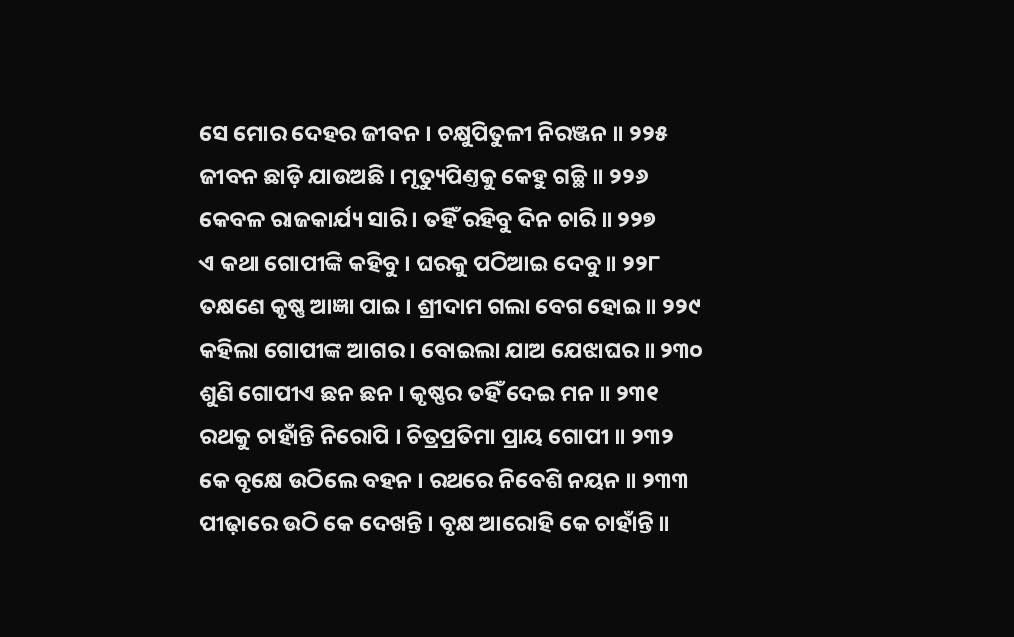ସେ ମୋର ଦେହର ଜୀବନ । ଚକ୍ଷୁପିତୁଳୀ ନିରଞ୍ଜନ ॥ ୨୨୫
ଜୀବନ ଛାଡ଼ି ଯାଉଅଛି । ମୃତ୍ୟୁପିଣ୍ତକୁ କେହୁ ଗଚ୍ଛି ॥ ୨୨୬
କେବଳ ରାଜକାର୍ଯ୍ୟ ସାରି । ତହିଁ ରହିବୁ ଦିନ ଚାରି ॥ ୨୨୭
ଏ କଥା ଗୋପୀଙ୍କି କହିବୁ । ଘରକୁ ପଠିଆଇ ଦେବୁ ॥ ୨୨୮
ତକ୍ଷଣେ କୃଷ୍ଣ ଆଜ୍ଞା ପାଇ । ଶ୍ରୀଦାମ ଗଲା ବେଗ ହୋଇ ॥ ୨୨୯
କହିଲା ଗୋପୀଙ୍କ ଆଗର । ବୋଇଲା ଯାଅ ଯେଝାଘର ॥ ୨୩୦
ଶୁଣି ଗୋପୀଏ ଛନ ଛନ । କୃଷ୍ଣର ତହିଁ ଦେଇ ମନ ॥ ୨୩୧
ରଥକୁ ଚାହାଁନ୍ତି ନିରୋପି । ଚିତ୍ରପ୍ରତିମା ପ୍ରାୟ ଗୋପୀ ॥ ୨୩୨
କେ ବୃକ୍ଷେ ଉଠିଲେ ବହନ । ରଥରେ ନିବେଶି ନୟନ ॥ ୨୩୩
ପୀଢ଼ାରେ ଉଠି କେ ଦେଖନ୍ତି । ବୃକ୍ଷ ଆରୋହି କେ ଚାହାଁନ୍ତି ॥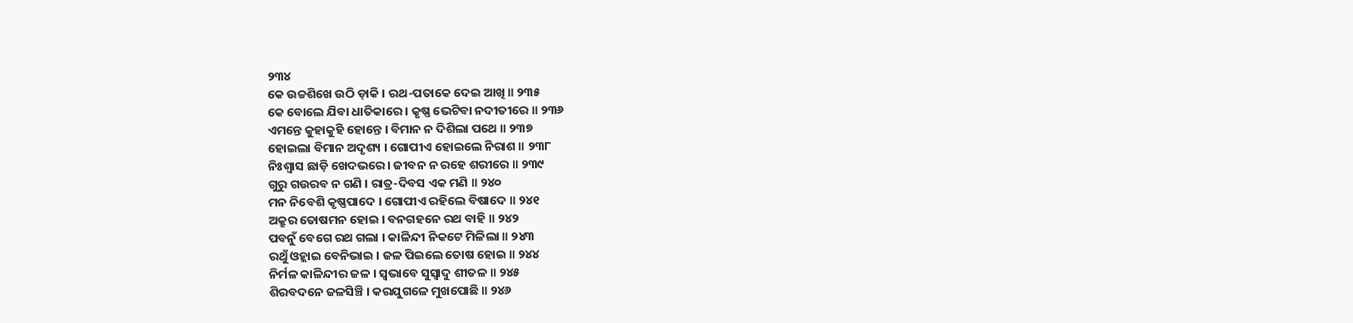୨୩୪
କେ ଉଚ୍ଚଶିଖେ ଉଠି ଡ଼ାକି । ରଥ-ପତାକେ ଦେଇ ଆଖି ॥ ୨୩୫
କେ ବୋଲେ ଯିବା ଧାତିକାରେ । କୃଷ୍ଣ ଭେଟିବା ନଦୀତୀରେ ॥ ୨୩୬
ଏମନ୍ତେ କୁହାକୁହି ହୋନ୍ତେ । ବିମାନ ନ ଦିଶିଲା ପଥେ ॥ ୨୩୭
ହୋଇଲା ବିମାନ ଅଦୃଶ୍ୟ । ଗୋପୀଏ ହୋଇଲେ ନିରାଶ ॥ ୨୩୮
ନିଃଶ୍ୱାସ ଛାଡ଼ି ଖେଦଭରେ । ଜୀବନ ନ ରହେ ଶରୀରେ ॥ ୨୩୯
ଗୁରୁ ଗଉରବ ନ ଗଣି । ରାତ୍ର-ଦିବସ ଏକ ମଣି ॥ ୨୪୦
ମନ ନିବେଶି କୃଷ୍ଣପାଦେ । ଗୋପୀଏ ରହିଲେ ବିଷାଦେ ॥ ୨୪୧
ଅକ୍ରୁର ତୋଷମନ ହୋଇ । ବନଗହନେ ରଥ ବାହି ॥ ୨୪୨
ପବନୁଁ ବେଗେ ରଥ ଗଲା । କାଳିନ୍ଦୀ ନିକଟେ ମିଳିଲା ॥ ୨୪୩
ରଥୁଁ ଓହ୍ଲାଇ ବେନିଭାଇ । ଜଳ ପିଇଲେ ତୋଷ ହୋଇ ॥ ୨୪୪
ନିର୍ମଳ କାଳିନ୍ଦୀର ଜଳ । ସ୍ୱଭାବେ ସୁସ୍ୱାଦୁ ଶୀତଳ ॥ ୨୪୫
ଶିରବଦନେ ଜଳସିଞ୍ଚି । କରଯୁଗଳେ ମୁଖପୋଛି ॥ ୨୪୬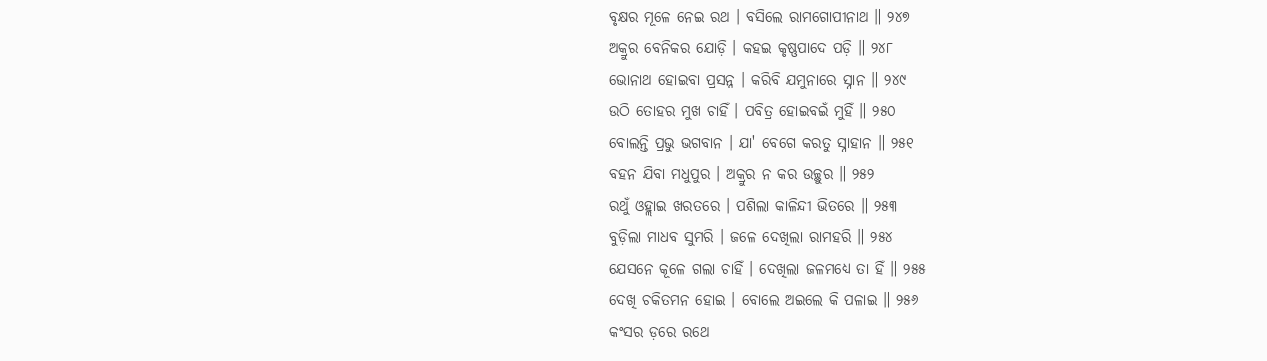ବୃକ୍ଷର ମୂଳେ ନେଇ ରଥ । ବସିଲେ ରାମଗୋପୀନାଥ ॥ ୨୪୭
ଅକ୍ରୁର ବେନିକର ଯୋଡ଼ି । କହଇ କୃଷ୍ଣପାଦେ ପଡ଼ି ॥ ୨୪୮
ଭୋନାଥ ହୋଇବା ପ୍ରସନ୍ନ । କରିବି ଯମୁନାରେ ସ୍ନାନ ॥ ୨୪୯
ଉଠି ତୋହର ମୁଖ ଚାହିଁ । ପବିତ୍ର ହୋଇବଇଁ ମୁହିଁ ॥ ୨୫୦
ବୋଲନ୍ତି ପ୍ରଭୁ ଭଗବାନ । ଯା' ବେଗେ କରତୁ ସ୍ନାହାନ ॥ ୨୫୧
ବହନ ଯିବା ମଧୁପୁର । ଅକ୍ରୁର ନ କର ଉଚ୍ଛୁର ॥ ୨୫୨
ରଥୁଁ ଓହ୍ଲାଇ ଖରତରେ । ପଶିଲା କାଳିନ୍ଦୀ ଭିତରେ ॥ ୨୫୩
ବୁଡ଼ିଲା ମାଧବ ସୁମରି । ଜଳେ ଦେଖିଲା ରାମହରି ॥ ୨୫୪
ଯେସନେ କୂଳେ ଗଲା ଚାହିଁ । ଦେଖିଲା ଜଳମଧ୍ୟେ ତା ହିଁ ॥ ୨୫୫
ଦେଖି ଚକିତମନ ହୋଇ । ବୋଲେ ଅଇଲେ କି ପଳାଇ ॥ ୨୫୬
କଂସର ଡ଼ରେ ରଥେ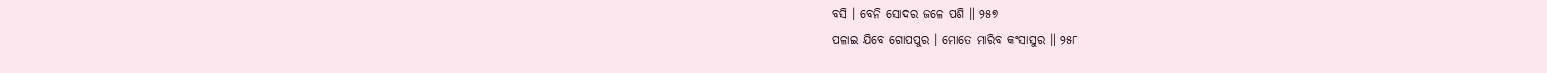ବସି । ବେନି ସୋଦର ଜଳେ ପଶି ॥ ୨୫୭
ପଳାଇ ଯିବେ ଗୋପପୁର । ମୋତେ ମାରିବ କଂସାସୁର ॥ ୨୫୮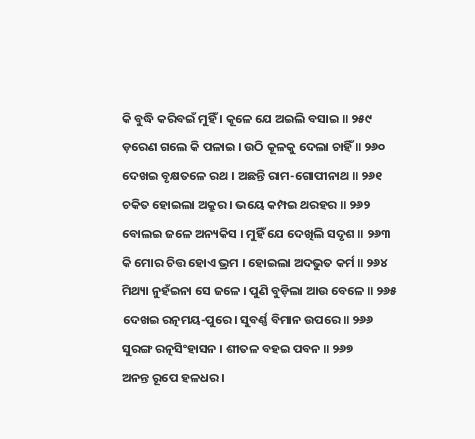କି ବୁଦ୍ଧି କରିବଇଁ ମୁହିଁ । କୂଳେ ଯେ ଅଇଲି ବସାଇ ॥ ୨୫୯
ଡ଼ରେଣ ଗଲେ କି ପଳାଇ । ଉଠି କୂଳକୁ ଦେଲା ଚାହିଁ ॥ ୨୬୦
ଦେଖଇ ବୃକ୍ଷତଳେ ରଥ । ଅଛନ୍ତି ରାମ-ଗୋପୀନାଥ ॥ ୨୬୧
ଚକିତ ହୋଇଲା ଅକ୍ରୁର । ଭୟେ କମ୍ପଇ ଥରହର ॥ ୨୬୨
ବୋଲଇ ଜଳେ ଅନ୍ୟକିସ । ମୁହିଁ ଯେ ଦେଖିଲି ସଦୃଶ ॥ ୨୬୩
କି ମୋର ଚିତ୍ତ ହୋଏ ଭ୍ରମ । ହୋଇଲା ଅଦଭୁତ କର୍ମ ॥ ୨୬୪
ମିଥ୍ୟା ନୁହଁଇନା ସେ ଜଳେ । ପୁଣି ବୁଡ଼ିଲା ଆଉ ବେଳେ ॥ ୨୬୫
ଦେଖଇ ରତ୍ନମୟ-ପୁରେ । ସୁବର୍ଣ୍ଣ ବିମାନ ଉପରେ ॥ ୨୬୬
ସୁରଙ୍ଗ ରତ୍ନସିଂହାସନ । ଶୀତଳ ବହଇ ପବନ ॥ ୨୬୭
ଅନନ୍ତ ରୂପେ ହଳଧର ।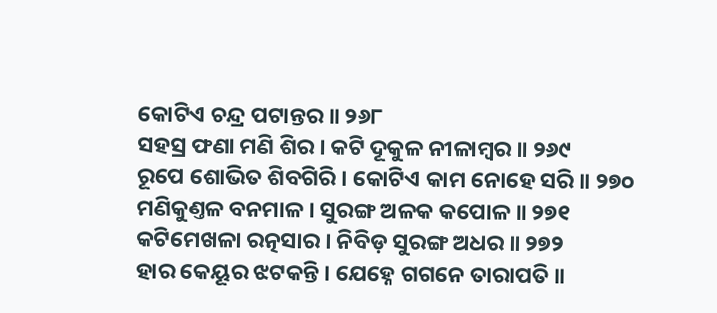କୋଟିଏ ଚନ୍ଦ୍ର ପଟାନ୍ତର ॥ ୨୬୮
ସହସ୍ର ଫଣା ମଣି ଶିର । କଟି ଦୂକୁଳ ନୀଳାମ୍ବର ॥ ୨୬୯
ରୂପେ ଶୋଭିତ ଶିବଗିରି । କୋଟିଏ କାମ ନୋହେ ସରି ॥ ୨୭୦
ମଣିକୁଣ୍ତଳ ବନମାଳ । ସୁରଙ୍ଗ ଅଳକ କପୋଳ ॥ ୨୭୧
କଟିମେଖଳା ରତ୍ନସାର । ନିବିଡ଼ ସୁରଙ୍ଗ ଅଧର ॥ ୨୭୨
ହାର କେୟୂର ଝଟକନ୍ତି । ଯେହ୍ନେ ଗଗନେ ତାରାପତି ॥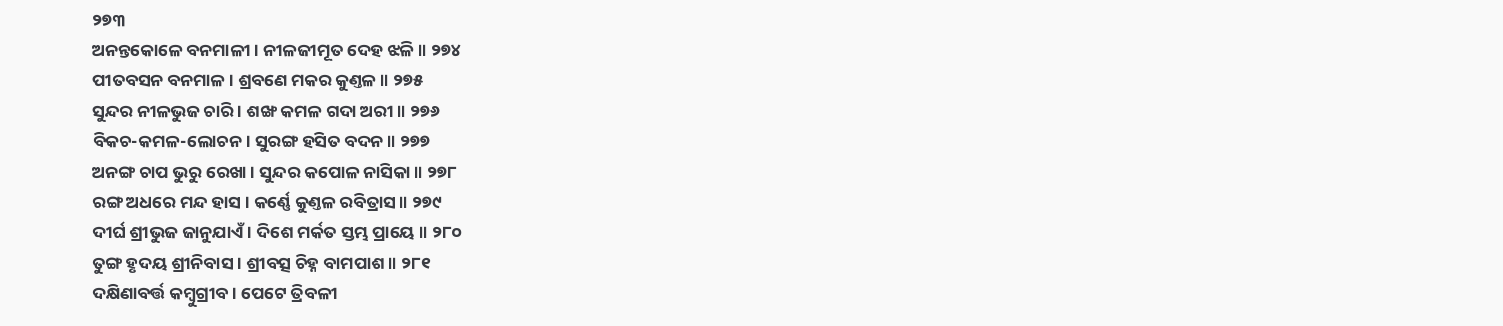୨୭୩
ଅନନ୍ତକୋଳେ ବନମାଳୀ । ନୀଳଜୀମୂତ ଦେହ ଝଳି ॥ ୨୭୪
ପୀତବସନ ବନମାଳ । ଶ୍ରବଣେ ମକର କୁଣ୍ତଳ ॥ ୨୭୫
ସୁନ୍ଦର ନୀଳଭୁଜ ଚାରି । ଶଙ୍ଖ କମଳ ଗଦା ଅରୀ ॥ ୨୭୬
ବିକଚ-କମଳ-ଲୋଚନ । ସୁରଙ୍ଗ ହସିତ ବଦନ ॥ ୨୭୭
ଅନଙ୍ଗ ଚାପ ଭୁରୁ ରେଖା । ସୁନ୍ଦର କପୋଳ ନାସିକା ॥ ୨୭୮
ରଙ୍ଗ ଅଧରେ ମନ୍ଦ ହାସ । କର୍ଣ୍ଣେ କୁଣ୍ତଳ ରବିତ୍ରାସ ॥ ୨୭୯
ଦୀର୍ଘ ଶ୍ରୀଭୁଜ ଜାନୁଯାଏଁ । ଦିଶେ ମର୍କତ ସ୍ତମ୍ଭ ପ୍ରାୟେ ॥ ୨୮୦
ତୁଙ୍ଗ ହୃଦୟ ଶ୍ରୀନିବାସ । ଶ୍ରୀବତ୍ସ ଚିହ୍ନ ବାମପାଶ ॥ ୨୮୧
ଦକ୍ଷିଣାବର୍ତ୍ତ କମ୍ବୁଗ୍ରୀବ । ପେଟେ ତ୍ରିବଳୀ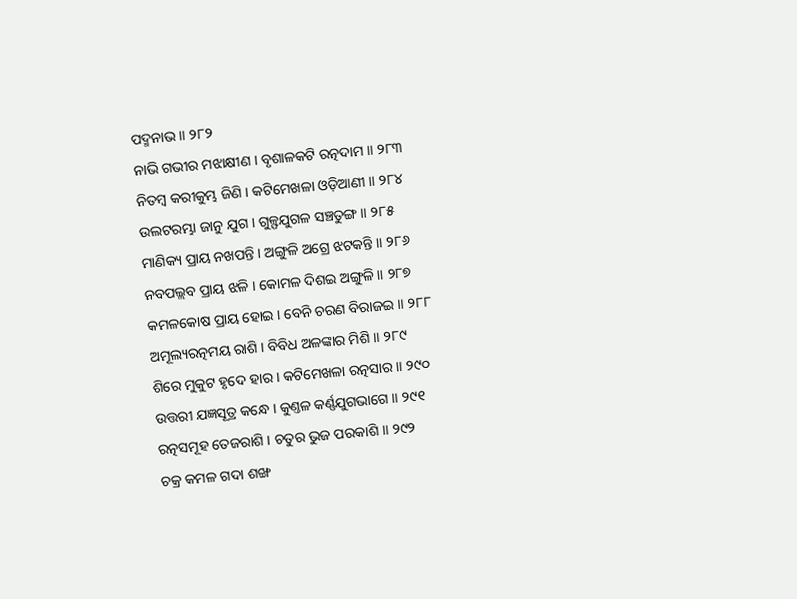ପଦ୍ମନାଭ ॥ ୨୮୨
ନାଭି ଗଭୀର ମଝାକ୍ଷୀଣ । ବୃଶାଳକଟି ରତ୍ନଦାମ ॥ ୨୮୩
ନିତମ୍ବ କରୀକୁମ୍ଭ ଜିଣି । କଟିମେଖଳା ଓଡ଼ିଆଣୀ ॥ ୨୮୪
ଉଲଟରମ୍ଭା ଜାନୁ ଯୁଗ । ଗୁଳ୍ଫଯୁଗଳ ସଞ୍ଚତୁଙ୍ଗ ॥ ୨୮୫
ମାଣିକ୍ୟ ପ୍ରାୟ ନଖପନ୍ତି । ଅଙ୍ଗୁଳି ଅଗ୍ରେ ଝଟକନ୍ତି ॥ ୨୮୬
ନବପଲ୍ଲବ ପ୍ରାୟ ଝଳି । କୋମଳ ଦିଶଇ ଅଙ୍ଗୁଳି ॥ ୨୮୭
କମଳକୋଷ ପ୍ରାୟ ହୋଇ । ବେନି ଚରଣ ବିରାଜଇ ॥ ୨୮୮
ଅମୂଲ୍ୟରତ୍ନମୟ ରାଶି । ବିବିଧ ଅଳଙ୍କାର ମିଶି ॥ ୨୮୯
ଶିରେ ମୁକୁଟ ହୃଦେ ହାର । କଟିମେଖଳା ରତ୍ନସାର ॥ ୨୯୦
ଉତ୍ତରୀ ଯଜ୍ଞସୂତ୍ର କନ୍ଧେ । କୁଣ୍ତଳ କର୍ଣ୍ଣଯୁଗଭାଗେ ॥ ୨୯୧
ରତ୍ନସମୂହ ତେଜରାଶି । ଚତୁର ଭୁଜ ପରକାଶି ॥ ୨୯୨
ଚକ୍ର କମଳ ଗଦା ଶଙ୍ଖ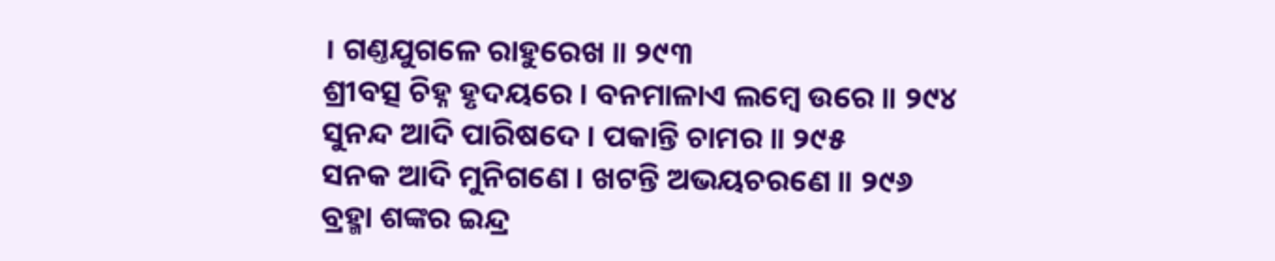। ଗଣ୍ତଯୁଗଳେ ରାହୁରେଖ ॥ ୨୯୩
ଶ୍ରୀବତ୍ସ ଚିହ୍ନ ହୃଦୟରେ । ବନମାଳାଏ ଲମ୍ବେ ଉରେ ॥ ୨୯୪
ସୁନନ୍ଦ ଆଦି ପାରିଷଦେ । ପକାନ୍ତି ଚାମର ॥ ୨୯୫
ସନକ ଆଦି ମୁନିଗଣେ । ଖଟନ୍ତି ଅଭୟଚରଣେ ॥ ୨୯୬
ବ୍ରହ୍ମା ଶଙ୍କର ଇନ୍ଦ୍ର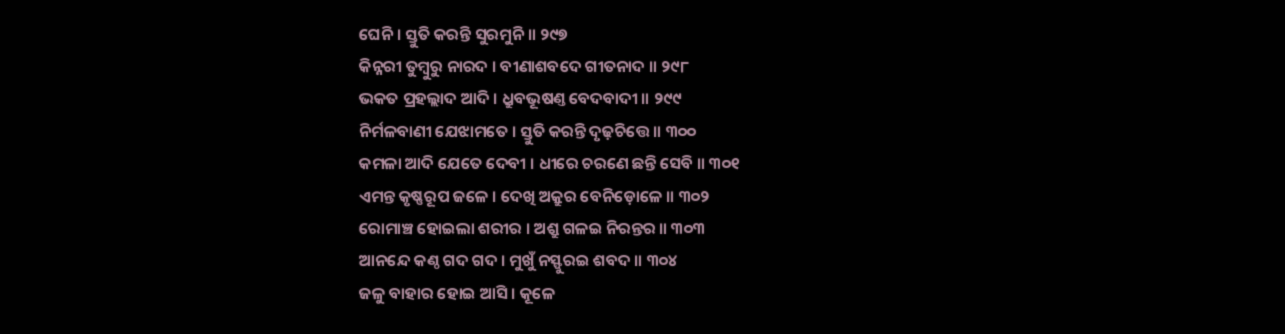ଘେନି । ସ୍ତୁତି କରନ୍ତି ସୁରମୁନି ॥ ୨୯୭
କିନ୍ନରୀ ତୁମ୍ବୁରୁ ନାରଦ । ବୀଣାଶବଦେ ଗୀତନାଦ ॥ ୨୯୮
ଭକତ ପ୍ରହଲ୍ଲାଦ ଆଦି । ଧ୍ରୁବଭୂଷଣ୍ତ ବେଦବାଦୀ ॥ ୨୯୯
ନିର୍ମଳବାଣୀ ଯେଝାମତେ । ସ୍ତୁତି କରନ୍ତି ଦୃଢ଼ଚିତ୍ତେ ॥ ୩୦୦
କମଳା ଆଦି ଯେତେ ଦେବୀ । ଧୀରେ ଚରଣେ ଛନ୍ତି ସେବି ॥ ୩୦୧
ଏମନ୍ତ କୃଷ୍ଣରୂପ ଜଳେ । ଦେଖି ଅକ୍ରୁର ବେନିଡ଼ୋଳେ ॥ ୩୦୨
ରୋମାଞ୍ଚ ହୋଇଲା ଶରୀର । ଅଶ୍ରୁ ଗଳଇ ନିରନ୍ତର ॥ ୩୦୩
ଆନନ୍ଦେ କଣ୍ଠ ଗଦ ଗଦ । ମୁଖୁଁ ନସ୍ଫୁରଇ ଶବଦ ॥ ୩୦୪
ଜଳୁ ବାହାର ହୋଇ ଆସି । କୂଳେ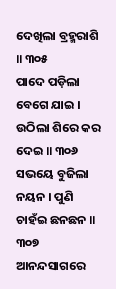ଦେଖିଲା ବ୍ରହ୍ମରାଶି ॥ ୩୦୫
ପାଦେ ପଡ଼ିଲା ବେଗେ ଯାଇ । ଉଠିଲା ଶିରେ କର ଦେଇ ॥ ୩୦୬
ସଭୟେ ବୁଜିଲା ନୟନ । ପୁଣି ଚାହଁଇ ଛନଛନ ॥ ୩୦୭
ଆନନ୍ଦସାଗରେ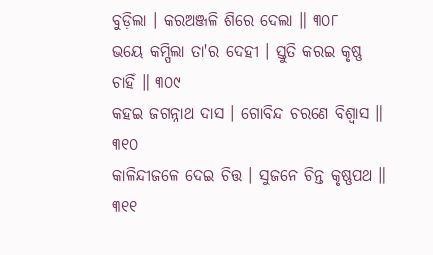ବୁଡ଼ିଲା । କରଅଞ୍ଜଳି ଶିରେ ଦେଲା ॥ ୩୦୮
ଭୟେ କମ୍ପିଲା ତା'ର ଦେହୀ । ସ୍ତୁତି କରଇ କୃଷ୍ଣ ଚାହିଁ ॥ ୩୦୯
କହଇ ଜଗନ୍ନାଥ ଦାସ । ଗୋବିନ୍ଦ ଚରଣେ ବିଶ୍ୱାସ ॥ ୩୧୦
କାଳିନ୍ଦୀଜଳେ ଦେଇ ଚିତ୍ତ । ସୁଜନେ ଚିନ୍ତ କୃଷ୍ଣପଥ ॥ ୩୧୧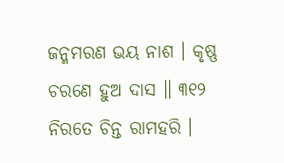ଜନ୍ମମରଣ ଭୟ ନାଶ । କୃଷ୍ଣ ଚରଣେ ହୁଅ ଦାସ ॥ ୩୧୨
ନିରତେ ଚିନ୍ତ ରାମହରି ।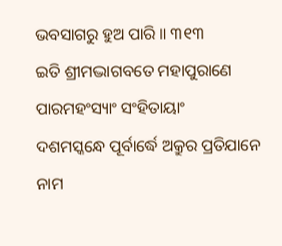ଭବସାଗରୁ ହୁଅ ପାରି ॥ ୩୧୩
ଇତି ଶ୍ରୀମଦ୍ଭାଗବତେ ମହାପୁରାଣେ ପାରମହଂସ୍ୟାଂ ସଂହିତାୟାଂ
ଦଶମସ୍କନ୍ଧେ ପୂର୍ବାର୍ଦ୍ଧେ ଅକ୍ରୁର ପ୍ରତିଯାନେ ନାମ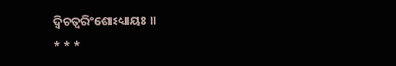ଦ୍ୱିଚତ୍ୱରିଂଶୋଽଧ୍ୟାୟଃ ॥
* * *